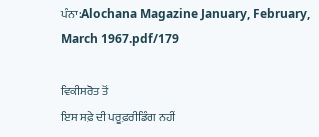ਪੰਨਾ:Alochana Magazine January, February, March 1967.pdf/179

ਵਿਕੀਸਰੋਤ ਤੋਂ
ਇਸ ਸਫ਼ੇ ਦੀ ਪਰੂਫ਼ਰੀਡਿੰਗ ਨਹੀਂ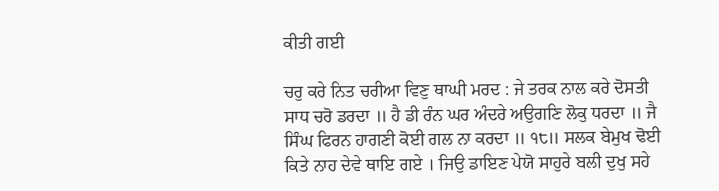ਕੀਤੀ ਗਈ

ਚਰੁ ਕਰੇ ਨਿਤ ਚਰੀਆ ਵਿਣੁ ਥਾਘੀ ਮਰਦ : ਜੇ ਤਰਕ ਨਾਲ ਕਰੇ ਦੋਸਤੀ ਸਾਧ ਚਰੋ ਡਰਦਾ ॥ ਹੈ ਡੀ ਰੰਨ ਘਰ ਅੰਦਰੇ ਅਉਗਣਿ ਲੋਕੁ ਧਰਦਾ ॥ ਜੈ ਸਿੰਘ ਫਿਰਨ ਹਾਗਣੀ ਕੋਈ ਗਲ ਨਾ ਕਰਦਾ ॥ ੧੮॥ ਸਲਕ ਬੇਮੁਖ ਢੋਈ ਕਿਤੇ ਨਾਹ ਦੇਵੇ ਥਾਇ ਗਏ । ਜਿਉ ਡਾਇਣ ਪੇਯੋ ਸਾਹੁਰੇ ਬਲੀ ਦੁਖੁ ਸਹੇ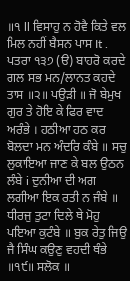॥੧ ll ਵਿਸਾਹੁ ਨ ਹੋਵੈ ਕਿਤੇ ਵਲ ਮਿਲ ਨਹੀਂ ਬੈਸਨ ਪਾਸ It . ਪਤਰਾ ੧੩੭ (ੳ) ਬਾਹਰੋ ਕਰਦੇ ਗਲ ਸਭ ਮਨ/ਲਾਨਤ ਕਹਦੇ ਤਾਸ ॥੨॥ ਪਉੜੀ ॥ ਜੋ ਬੇਮੁਖ ਗੁਰ ਤੇ ਹੋਇ ਕੇ ਫਿਰ ਵਾਦ ਅਰੰਭੇ । ਹਠੀਆ ਹਠ ਕਰ ਬੋਲਦਾ ਮਨ ਅੰਦਰਿ ਕੰਬੇ ॥ ਸਚੁ ਲੁਕਾਇਆ ਜਾਣ ਕੇ ਬਲ ਉਠਨ ਲੰਬੇ i ਦੁਨੀਆ ਦੀ ਅਗ ਲਗੀਆ ਇਕ ਰਤੀ ਨ ਜੰਬੇ ॥ ਧੀਰਜੁ ਤੁਟਾ ਦਿਲੇ ਥੇ ਮੋਹੁ ਪਇਆ ਕੁਟੰਬੇ ॥ ਬੁਕ ਰੇਤੁ ਜਿਉ ਜੈ ਸਿੰਘ ਕਉਣੁ ਵਹਦੀ ਥੰਭੇ ॥੧੯॥ ਸਲੋਕ ॥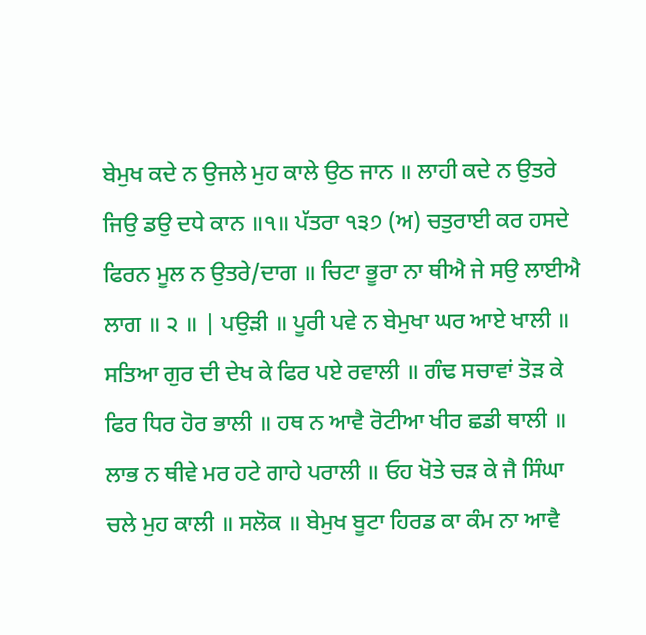ਬੇਮੁਖ ਕਦੇ ਨ ਉਜਲੇ ਮੁਹ ਕਾਲੇ ਉਠ ਜਾਨ ॥ ਲਾਹੀ ਕਦੇ ਨ ਉਤਰੇ ਜਿਉ ਡਉ ਦਧੇ ਕਾਨ ॥੧॥ ਪੱਤਰਾ ੧੩੭ (ਅ) ਚਤੁਰਾਈ ਕਰ ਹਸਦੇ ਫਿਰਨ ਮੂਲ ਨ ਉਤਰੇ/ਦਾਗ ॥ ਚਿਟਾ ਭੂਰਾ ਨਾ ਥੀਐ ਜੇ ਸਉ ਲਾਈਐ ਲਾਗ ॥ ੨ ॥ | ਪਉੜੀ ॥ ਪੂਰੀ ਪਵੇ ਨ ਬੇਮੁਖਾ ਘਰ ਆਏ ਖਾਲੀ ॥ ਸਤਿਆ ਗੁਰ ਦੀ ਦੇਖ ਕੇ ਫਿਰ ਪਏ ਰਵਾਲੀ ॥ ਗੰਢ ਸਚਾਵਾਂ ਤੋੜ ਕੇ ਫਿਰ ਧਿਰ ਹੋਰ ਭਾਲੀ ॥ ਹਥ ਨ ਆਵੈ ਰੋਟੀਆ ਖੀਰ ਛਡੀ ਥਾਲੀ ॥ ਲਾਭ ਨ ਥੀਵੇ ਮਰ ਹਟੇ ਗਾਹੇ ਪਰਾਲੀ ॥ ਓਹ ਖੋਤੇ ਚੜ ਕੇ ਜੈ ਸਿੰਘਾ ਚਲੇ ਮੁਹ ਕਾਲੀ ॥ ਸਲੋਕ ॥ ਬੇਮੁਖ ਬੂਟਾ ਹਿਰਡ ਕਾ ਕੰਮ ਨਾ ਆਵੈ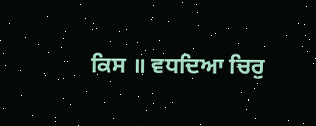ਕਿਸ ॥ ਵਧਦਿਆ ਚਿਰੁ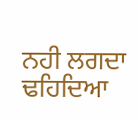ਨਹੀ ਲਗਦਾ ਢਹਿਦਿਆ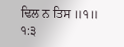ਢਿਲ ਨ ਤਿਸ ॥੧॥ ੧:੩